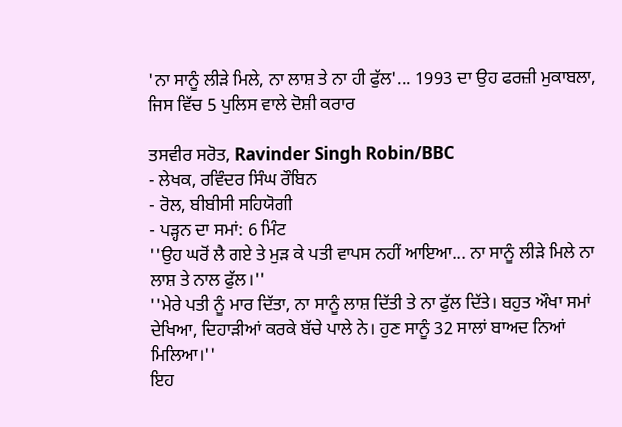'ਨਾ ਸਾਨੂੰ ਲੀੜੇ ਮਿਲੇ, ਨਾ ਲਾਸ਼ ਤੇ ਨਾ ਹੀ ਫੁੱਲ'... 1993 ਦਾ ਉਹ ਫਰਜ਼ੀ ਮੁਕਾਬਲਾ, ਜਿਸ ਵਿੱਚ 5 ਪੁਲਿਸ ਵਾਲੇ ਦੋਸ਼ੀ ਕਰਾਰ

ਤਸਵੀਰ ਸਰੋਤ, Ravinder Singh Robin/BBC
- ਲੇਖਕ, ਰਵਿੰਦਰ ਸਿੰਘ ਰੌਬਿਨ
- ਰੋਲ, ਬੀਬੀਸੀ ਸਹਿਯੋਗੀ
- ਪੜ੍ਹਨ ਦਾ ਸਮਾਂ: 6 ਮਿੰਟ
''ਉਹ ਘਰੋਂ ਲੈ ਗਏ ਤੇ ਮੁੜ ਕੇ ਪਤੀ ਵਾਪਸ ਨਹੀਂ ਆਇਆ... ਨਾ ਸਾਨੂੰ ਲੀੜੇ ਮਿਲੇ ਨਾ ਲਾਸ਼ ਤੇ ਨਾਲ ਫੁੱਲ।''
''ਮੇਰੇ ਪਤੀ ਨੂੰ ਮਾਰ ਦਿੱਤਾ, ਨਾ ਸਾਨੂੰ ਲਾਸ਼ ਦਿੱਤੀ ਤੇ ਨਾ ਫੁੱਲ ਦਿੱਤੇ। ਬਹੁਤ ਔਖਾ ਸਮਾਂ ਦੇਖਿਆ, ਦਿਹਾੜੀਆਂ ਕਰਕੇ ਬੱਚੇ ਪਾਲੇ ਨੇ। ਹੁਣ ਸਾਨੂੰ 32 ਸਾਲਾਂ ਬਾਅਦ ਨਿਆਂ ਮਿਲਿਆ।''
ਇਹ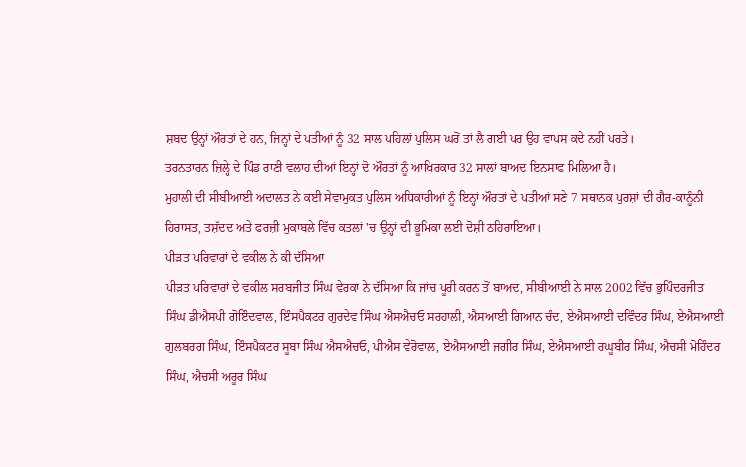ਸ਼ਬਦ ਉਨ੍ਹਾਂ ਔਰਤਾਂ ਦੇ ਹਨ, ਜਿਨ੍ਹਾਂ ਦੇ ਪਤੀਆਂ ਨੂੰ 32 ਸਾਲ ਪਹਿਲਾਂ ਪੁਲਿਸ ਘਰੋਂ ਤਾਂ ਲੈ ਗਈ ਪਰ ਉਹ ਵਾਪਸ ਕਦੇ ਨਹੀਂ ਪਰਤੇ।
ਤਰਨਤਾਰਨ ਜ਼ਿਲ੍ਹੇ ਦੇ ਪਿੰਡ ਰਾਣੀ ਵਲਾਹ ਦੀਆਂ ਇਨ੍ਹਾਂ ਦੋ ਔਰਤਾਂ ਨੂੰ ਆਖਿਰਕਾਰ 32 ਸਾਲਾਂ ਬਾਅਦ ਇਨਸਾਫ ਮਿਲਿਆ ਹੈ।
ਮੁਹਾਲੀ ਦੀ ਸੀਬੀਆਈ ਅਦਾਲਤ ਨੇ ਕਈ ਸੇਵਾਮੁਕਤ ਪੁਲਿਸ ਅਧਿਕਾਰੀਆਂ ਨੂੰ ਇਨ੍ਹਾਂ ਔਰਤਾਂ ਦੇ ਪਤੀਆਂ ਸਣੇ 7 ਸਥਾਨਕ ਪੁਰਸ਼ਾਂ ਦੀ ਗੈਰ-ਕਾਨੂੰਨੀ ਹਿਰਾਸਤ, ਤਸ਼ੱਦਦ ਅਤੇ ਫਰਜ਼ੀ ਮੁਕਾਬਲੇ ਵਿੱਚ ਕਤਲਾਂ 'ਚ ਉਨ੍ਹਾਂ ਦੀ ਭੂਮਿਕਾ ਲਈ ਦੋਸ਼ੀ ਠਹਿਰਾਇਆ।
ਪੀੜਤ ਪਰਿਵਾਰਾਂ ਦੇ ਵਕੀਲ ਨੇ ਕੀ ਦੱਸਿਆ
ਪੀੜਤ ਪਰਿਵਾਰਾਂ ਦੇ ਵਕੀਲ ਸਰਬਜੀਤ ਸਿੰਘ ਵੇਰਕਾ ਨੇ ਦੱਸਿਆ ਕਿ ਜਾਂਚ ਪੂਰੀ ਕਰਨ ਤੋਂ ਬਾਅਦ, ਸੀਬੀਆਈ ਨੇ ਸਾਲ 2002 ਵਿੱਚ ਭੁਪਿੰਦਰਜੀਤ ਸਿੰਘ ਡੀਐਸਪੀ ਗੋਇੰਦਵਾਲ, ਇੰਸਪੈਕਟਰ ਗੁਰਦੇਵ ਸਿੰਘ ਐਸਐਚਓ ਸਰਹਾਲੀ, ਐਸਆਈ ਗਿਆਨ ਚੰਦ, ਏਐਸਆਈ ਦਵਿੰਦਰ ਸਿੰਘ, ਏਐਸਆਈ ਗੁਲਬਰਗ ਸਿੰਘ, ਇੰਸਪੈਕਟਰ ਸੂਬਾ ਸਿੰਘ ਐਸਐਚਓ, ਪੀਐਸ ਵੇਰੋਵਾਲ, ਏਐਸਆਈ ਜਗੀਰ ਸਿੰਘ, ਏਐਸਆਈ ਰਘੂਬੀਰ ਸਿੰਘ, ਐਚਸੀ ਮੋਹਿੰਦਰ ਸਿੰਘ, ਐਚਸੀ ਅਰੂਰ ਸਿੰਘ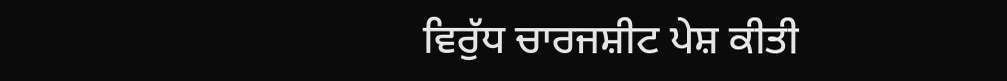ਵਿਰੁੱਧ ਚਾਰਜਸ਼ੀਟ ਪੇਸ਼ ਕੀਤੀ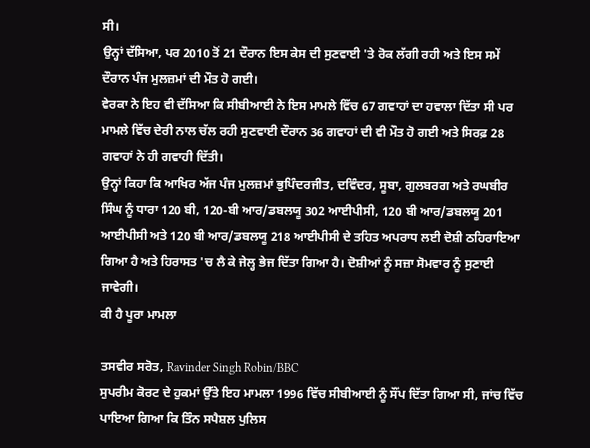ਸੀ।
ਉਨ੍ਹਾਂ ਦੱਸਿਆ, ਪਰ 2010 ਤੋਂ 21 ਦੌਰਾਨ ਇਸ ਕੇਸ ਦੀ ਸੁਣਵਾਈ 'ਤੇ ਰੋਕ ਲੱਗੀ ਰਹੀ ਅਤੇ ਇਸ ਸਮੇਂ ਦੌਰਾਨ ਪੰਜ ਮੁਲਜ਼ਮਾਂ ਦੀ ਮੌਤ ਹੋ ਗਈ।
ਵੇਰਕਾ ਨੇ ਇਹ ਵੀ ਦੱਸਿਆ ਕਿ ਸੀਬੀਆਈ ਨੇ ਇਸ ਮਾਮਲੇ ਵਿੱਚ 67 ਗਵਾਹਾਂ ਦਾ ਹਵਾਲਾ ਦਿੱਤਾ ਸੀ ਪਰ ਮਾਮਲੇ ਵਿੱਚ ਦੇਰੀ ਨਾਲ ਚੱਲ ਰਹੀ ਸੁਣਵਾਈ ਦੌਰਾਨ 36 ਗਵਾਹਾਂ ਦੀ ਵੀ ਮੌਤ ਹੋ ਗਈ ਅਤੇ ਸਿਰਫ਼ 28 ਗਵਾਹਾਂ ਨੇ ਹੀ ਗਵਾਹੀ ਦਿੱਤੀ।
ਉਨ੍ਹਾਂ ਕਿਹਾ ਕਿ ਆਖਿਰ ਅੱਜ ਪੰਜ ਮੁਲਜ਼ਮਾਂ ਭੁਪਿੰਦਰਜੀਤ, ਦਵਿੰਦਰ, ਸੂਬਾ, ਗੁਲਬਰਗ ਅਤੇ ਰਘਬੀਰ ਸਿੰਘ ਨੂੰ ਧਾਰਾ 120 ਬੀ, 120-ਬੀ ਆਰ/ਡਬਲਯੂ 302 ਆਈਪੀਸੀ, 120 ਬੀ ਆਰ/ਡਬਲਯੂ 201 ਆਈਪੀਸੀ ਅਤੇ 120 ਬੀ ਆਰ/ਡਬਲਯੂ 218 ਆਈਪੀਸੀ ਦੇ ਤਹਿਤ ਅਪਰਾਧ ਲਈ ਦੋਸ਼ੀ ਠਹਿਰਾਇਆ ਗਿਆ ਹੈ ਅਤੇ ਹਿਰਾਸਤ 'ਚ ਲੈ ਕੇ ਜੇਲ੍ਹ ਭੇਜ ਦਿੱਤਾ ਗਿਆ ਹੈ। ਦੋਸ਼ੀਆਂ ਨੂੰ ਸਜ਼ਾ ਸੋਮਵਾਰ ਨੂੰ ਸੁਣਾਈ ਜਾਵੇਗੀ।
ਕੀ ਹੈ ਪੂਰਾ ਮਾਮਲਾ

ਤਸਵੀਰ ਸਰੋਤ, Ravinder Singh Robin/BBC
ਸੁਪਰੀਮ ਕੋਰਟ ਦੇ ਹੁਕਮਾਂ ਉੱਤੇ ਇਹ ਮਾਮਲਾ 1996 ਵਿੱਚ ਸੀਬੀਆਈ ਨੂੰ ਸੌਂਪ ਦਿੱਤਾ ਗਿਆ ਸੀ, ਜਾਂਚ ਵਿੱਚ ਪਾਇਆ ਗਿਆ ਕਿ ਤਿੰਨ ਸਪੈਸ਼ਲ ਪੁਲਿਸ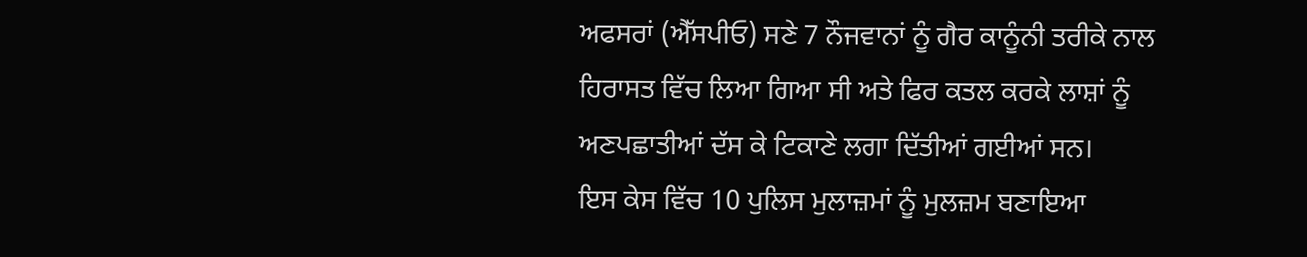ਅਫਸਰਾਂ (ਐੱਸਪੀਓ) ਸਣੇ 7 ਨੌਜਵਾਨਾਂ ਨੂੰ ਗੈਰ ਕਾਨੂੰਨੀ ਤਰੀਕੇ ਨਾਲ ਹਿਰਾਸਤ ਵਿੱਚ ਲਿਆ ਗਿਆ ਸੀ ਅਤੇ ਫਿਰ ਕਤਲ ਕਰਕੇ ਲਾਸ਼ਾਂ ਨੂੰ ਅਣਪਛਾਤੀਆਂ ਦੱਸ ਕੇ ਟਿਕਾਣੇ ਲਗਾ ਦਿੱਤੀਆਂ ਗਈਆਂ ਸਨ।
ਇਸ ਕੇਸ ਵਿੱਚ 10 ਪੁਲਿਸ ਮੁਲਾਜ਼ਮਾਂ ਨੂੰ ਮੁਲਜ਼ਮ ਬਣਾਇਆ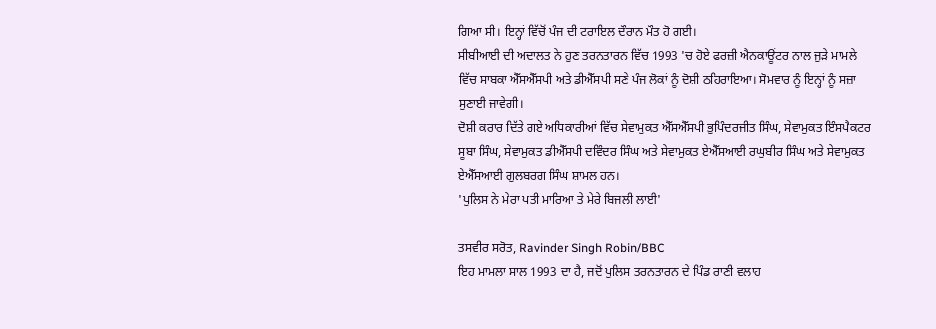ਗਿਆ ਸੀ। ਇਨ੍ਹਾਂ ਵਿੱਚੋਂ ਪੰਜ ਦੀ ਟਰਾਇਲ ਦੌਰਾਨ ਮੌਤ ਹੋ ਗਈ।
ਸੀਬੀਆਈ ਦੀ ਅਦਾਲਤ ਨੇ ਹੁਣ ਤਰਨਤਾਰਨ ਵਿੱਚ 1993 'ਚ ਹੋਏ ਫਰਜ਼ੀ ਐਨਕਾਊਂਟਰ ਨਾਲ ਜੁੜੇ ਮਾਮਲੇ ਵਿੱਚ ਸਾਬਕਾ ਐੱਸਐੱਸਪੀ ਅਤੇ ਡੀਐੱਸਪੀ ਸਣੇ ਪੰਜ ਲੋਕਾਂ ਨੂੰ ਦੋਸ਼ੀ ਠਹਿਰਾਇਆ। ਸੋਮਵਾਰ ਨੂੰ ਇਨ੍ਹਾਂ ਨੂੰ ਸਜ਼ਾ ਸੁਣਾਈ ਜਾਵੇਗੀ।
ਦੋਸ਼ੀ ਕਰਾਰ ਦਿੱਤੇ ਗਏ ਅਧਿਕਾਰੀਆਂ ਵਿੱਚ ਸੇਵਾਮੁਕਤ ਐੱਸਐੱਸਪੀ ਭੁਪਿੰਦਰਜੀਤ ਸਿੰਘ, ਸੇਵਾਮੁਕਤ ਇੰਸਪੈਕਟਰ ਸੂਬਾ ਸਿੰਘ, ਸੇਵਾਮੁਕਤ ਡੀਐੱਸਪੀ ਦਵਿੰਦਰ ਸਿੰਘ ਅਤੇ ਸੇਵਾਮੁਕਤ ਏਐੱਸਆਈ ਰਘੁਬੀਰ ਸਿੰਘ ਅਤੇ ਸੇਵਾਮੁਕਤ ਏਐੱਸਆਈ ਗੁਲਬਰਗ ਸਿੰਘ ਸ਼ਾਮਲ ਹਨ।
'ਪੁਲਿਸ ਨੇ ਮੇਰਾ ਪਤੀ ਮਾਰਿਆ ਤੇ ਮੇਰੇ ਬਿਜਲੀ ਲਾਈ'

ਤਸਵੀਰ ਸਰੋਤ, Ravinder Singh Robin/BBC
ਇਹ ਮਾਮਲਾ ਸਾਲ 1993 ਦਾ ਹੈ, ਜਦੋਂ ਪੁਲਿਸ ਤਰਨਤਾਰਨ ਦੇ ਪਿੰਡ ਰਾਣੀ ਵਲਾਹ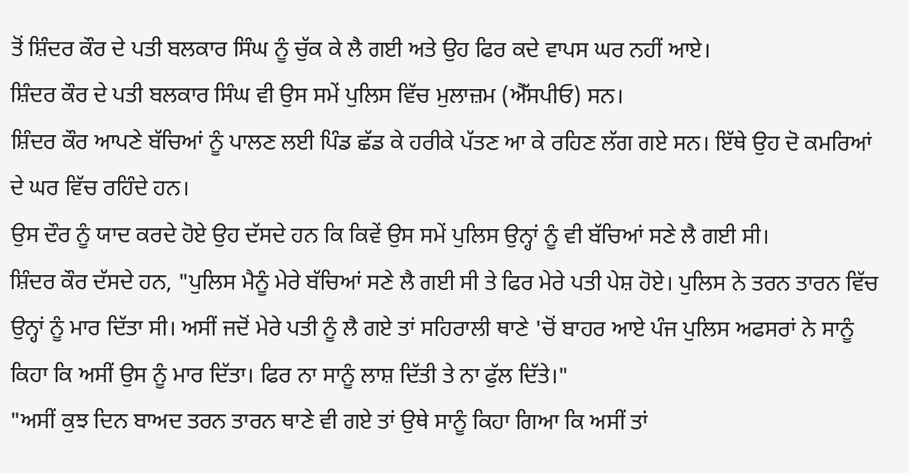ਤੋਂ ਸ਼ਿੰਦਰ ਕੌਰ ਦੇ ਪਤੀ ਬਲਕਾਰ ਸਿੰਘ ਨੂੰ ਚੁੱਕ ਕੇ ਲੈ ਗਈ ਅਤੇ ਉਹ ਫਿਰ ਕਦੇ ਵਾਪਸ ਘਰ ਨਹੀਂ ਆਏ।
ਸ਼ਿੰਦਰ ਕੌਰ ਦੇ ਪਤੀ ਬਲਕਾਰ ਸਿੰਘ ਵੀ ਉਸ ਸਮੇਂ ਪੁਲਿਸ ਵਿੱਚ ਮੁਲਾਜ਼ਮ (ਐੱਸਪੀਓ) ਸਨ।
ਸ਼ਿੰਦਰ ਕੌਰ ਆਪਣੇ ਬੱਚਿਆਂ ਨੂੰ ਪਾਲਣ ਲਈ ਪਿੰਡ ਛੱਡ ਕੇ ਹਰੀਕੇ ਪੱਤਣ ਆ ਕੇ ਰਹਿਣ ਲੱਗ ਗਏ ਸਨ। ਇੱਥੇ ਉਹ ਦੋ ਕਮਰਿਆਂ ਦੇ ਘਰ ਵਿੱਚ ਰਹਿੰਦੇ ਹਨ।
ਉਸ ਦੌਰ ਨੂੰ ਯਾਦ ਕਰਦੇ ਹੋਏ ਉਹ ਦੱਸਦੇ ਹਨ ਕਿ ਕਿਵੇਂ ਉਸ ਸਮੇਂ ਪੁਲਿਸ ਉਨ੍ਹਾਂ ਨੂੰ ਵੀ ਬੱਚਿਆਂ ਸਣੇ ਲੈ ਗਈ ਸੀ।
ਸ਼ਿੰਦਰ ਕੌਰ ਦੱਸਦੇ ਹਨ, "ਪੁਲਿਸ ਮੈਨੂੰ ਮੇਰੇ ਬੱਚਿਆਂ ਸਣੇ ਲੈ ਗਈ ਸੀ ਤੇ ਫਿਰ ਮੇਰੇ ਪਤੀ ਪੇਸ਼ ਹੋਏ। ਪੁਲਿਸ ਨੇ ਤਰਨ ਤਾਰਨ ਵਿੱਚ ਉਨ੍ਹਾਂ ਨੂੰ ਮਾਰ ਦਿੱਤਾ ਸੀ। ਅਸੀਂ ਜਦੋਂ ਮੇਰੇ ਪਤੀ ਨੂੰ ਲੈ ਗਏ ਤਾਂ ਸਹਿਰਾਲੀ ਥਾਣੇ 'ਚੋਂ ਬਾਹਰ ਆਏ ਪੰਜ ਪੁਲਿਸ ਅਫਸਰਾਂ ਨੇ ਸਾਨੂੰ ਕਿਹਾ ਕਿ ਅਸੀਂ ਉਸ ਨੂੰ ਮਾਰ ਦਿੱਤਾ। ਫਿਰ ਨਾ ਸਾਨੂੰ ਲਾਸ਼ ਦਿੱਤੀ ਤੇ ਨਾ ਫੁੱਲ ਦਿੱਤੇ।"
"ਅਸੀਂ ਕੁਝ ਦਿਨ ਬਾਅਦ ਤਰਨ ਤਾਰਨ ਥਾਣੇ ਵੀ ਗਏ ਤਾਂ ਉਥੇ ਸਾਨੂੰ ਕਿਹਾ ਗਿਆ ਕਿ ਅਸੀਂ ਤਾਂ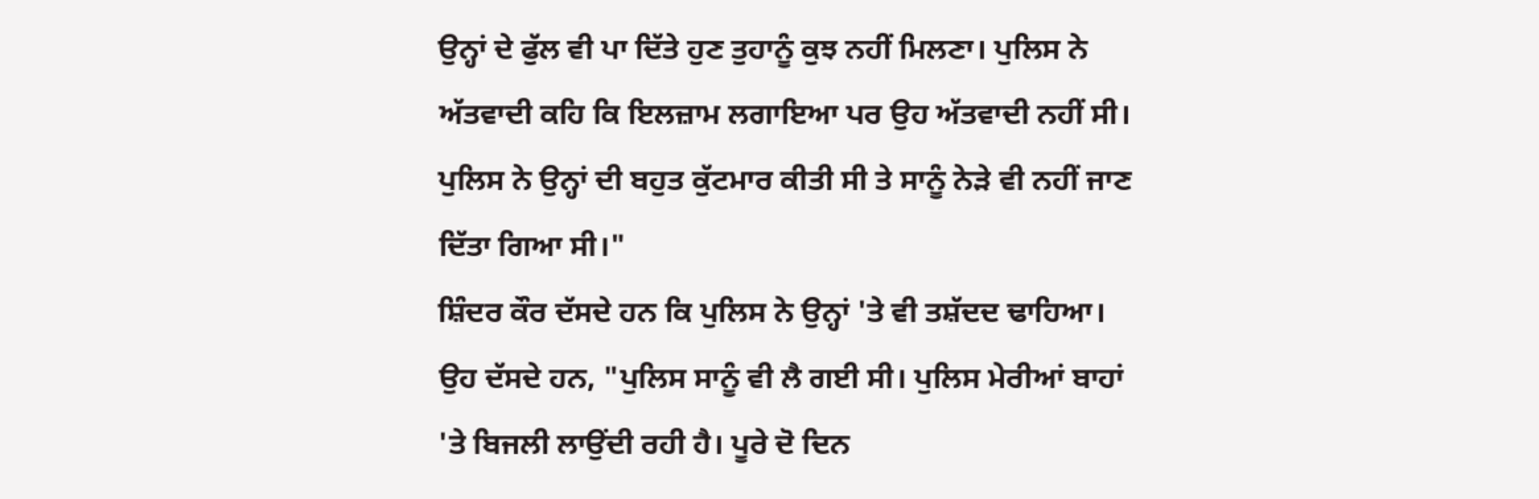ਉਨ੍ਹਾਂ ਦੇ ਫੁੱਲ ਵੀ ਪਾ ਦਿੱਤੇ ਹੁਣ ਤੁਹਾਨੂੰ ਕੁਝ ਨਹੀਂ ਮਿਲਣਾ। ਪੁਲਿਸ ਨੇ ਅੱਤਵਾਦੀ ਕਹਿ ਕਿ ਇਲਜ਼ਾਮ ਲਗਾਇਆ ਪਰ ਉਹ ਅੱਤਵਾਦੀ ਨਹੀਂ ਸੀ। ਪੁਲਿਸ ਨੇ ਉਨ੍ਹਾਂ ਦੀ ਬਹੁਤ ਕੁੱਟਮਾਰ ਕੀਤੀ ਸੀ ਤੇ ਸਾਨੂੰ ਨੇੜੇ ਵੀ ਨਹੀਂ ਜਾਣ ਦਿੱਤਾ ਗਿਆ ਸੀ।"
ਸ਼ਿੰਦਰ ਕੌਰ ਦੱਸਦੇ ਹਨ ਕਿ ਪੁਲਿਸ ਨੇ ਉਨ੍ਹਾਂ 'ਤੇ ਵੀ ਤਸ਼ੱਦਦ ਢਾਹਿਆ।
ਉਹ ਦੱਸਦੇ ਹਨ, "ਪੁਲਿਸ ਸਾਨੂੰ ਵੀ ਲੈ ਗਈ ਸੀ। ਪੁਲਿਸ ਮੇਰੀਆਂ ਬਾਹਾਂ 'ਤੇ ਬਿਜਲੀ ਲਾਉਂਦੀ ਰਹੀ ਹੈ। ਪੂਰੇ ਦੋ ਦਿਨ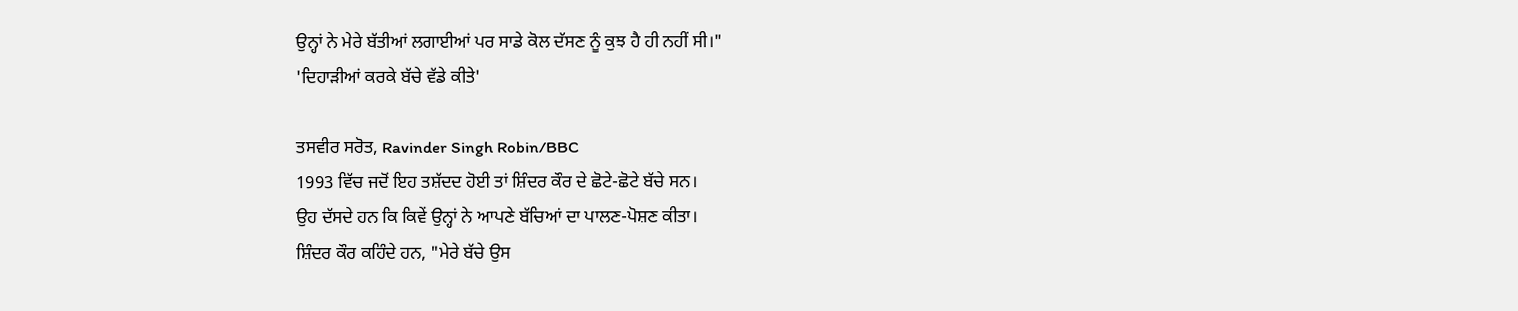ਉਨ੍ਹਾਂ ਨੇ ਮੇਰੇ ਬੱਤੀਆਂ ਲਗਾਈਆਂ ਪਰ ਸਾਡੇ ਕੋਲ ਦੱਸਣ ਨੂੰ ਕੁਝ ਹੈ ਹੀ ਨਹੀਂ ਸੀ।"
'ਦਿਹਾੜੀਆਂ ਕਰਕੇ ਬੱਚੇ ਵੱਡੇ ਕੀਤੇ'

ਤਸਵੀਰ ਸਰੋਤ, Ravinder Singh Robin/BBC
1993 ਵਿੱਚ ਜਦੋਂ ਇਹ ਤਸ਼ੱਦਦ ਹੋਈ ਤਾਂ ਸ਼ਿੰਦਰ ਕੌਰ ਦੇ ਛੋਟੇ-ਛੋਟੇ ਬੱਚੇ ਸਨ।
ਉਹ ਦੱਸਦੇ ਹਨ ਕਿ ਕਿਵੇਂ ਉਨ੍ਹਾਂ ਨੇ ਆਪਣੇ ਬੱਚਿਆਂ ਦਾ ਪਾਲਣ-ਪੋਸ਼ਣ ਕੀਤਾ।
ਸ਼ਿੰਦਰ ਕੌਰ ਕਹਿੰਦੇ ਹਨ, "ਮੇਰੇ ਬੱਚੇ ਉਸ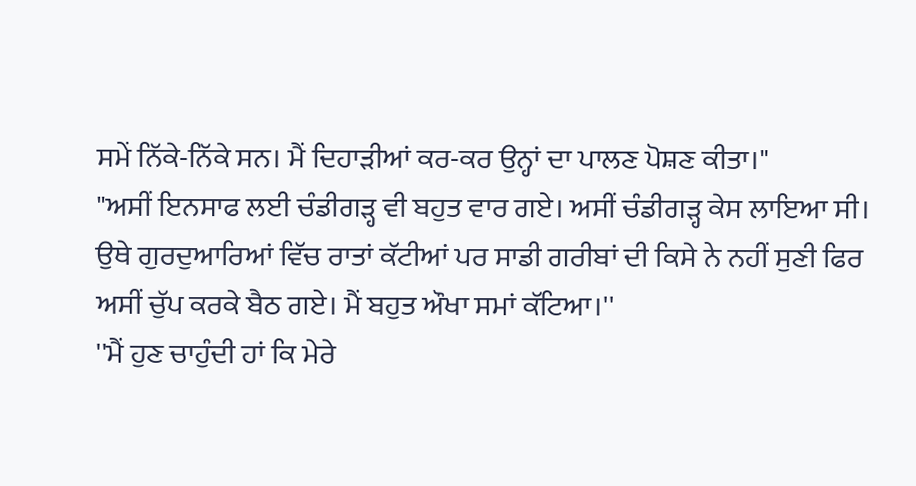ਸਮੇਂ ਨਿੱਕੇ-ਨਿੱਕੇ ਸਨ। ਮੈਂ ਦਿਹਾੜੀਆਂ ਕਰ-ਕਰ ਉਨ੍ਹਾਂ ਦਾ ਪਾਲਣ ਪੋਸ਼ਣ ਕੀਤਾ।"
"ਅਸੀਂ ਇਨਸਾਫ ਲਈ ਚੰਡੀਗੜ੍ਹ ਵੀ ਬਹੁਤ ਵਾਰ ਗਏ। ਅਸੀਂ ਚੰਡੀਗੜ੍ਹ ਕੇਸ ਲਾਇਆ ਸੀ। ਉਥੇ ਗੁਰਦੁਆਰਿਆਂ ਵਿੱਚ ਰਾਤਾਂ ਕੱਟੀਆਂ ਪਰ ਸਾਡੀ ਗਰੀਬਾਂ ਦੀ ਕਿਸੇ ਨੇ ਨਹੀਂ ਸੁਣੀ ਫਿਰ ਅਸੀਂ ਚੁੱਪ ਕਰਕੇ ਬੈਠ ਗਏ। ਮੈਂ ਬਹੁਤ ਔਖਾ ਸਮਾਂ ਕੱਟਿਆ।''
''ਮੈਂ ਹੁਣ ਚਾਹੁੰਦੀ ਹਾਂ ਕਿ ਮੇਰੇ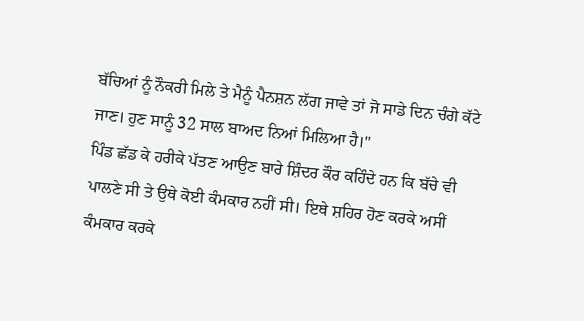ਬੱਚਿਆਂ ਨੂੰ ਨੌਕਰੀ ਮਿਲੇ ਤੇ ਮੈਨੂੰ ਪੈਨਸ਼ਨ ਲੱਗ ਜਾਵੇ ਤਾਂ ਜੋ ਸਾਡੇ ਦਿਨ ਚੰਗੇ ਕੱਟੇ ਜਾਣ। ਹੁਣ ਸਾਨੂੰ 32 ਸਾਲ ਬਾਅਦ ਨਿਆਂ ਮਿਲਿਆ ਹੈ।"
ਪਿੰਡ ਛੱਡ ਕੇ ਹਰੀਕੇ ਪੱਤਣ ਆਉਣ ਬਾਰੇ ਸ਼ਿੰਦਰ ਕੌਰ ਕਹਿੰਦੇ ਹਨ ਕਿ ਬੱਚੇ ਵੀ ਪਾਲਣੇ ਸੀ ਤੇ ਉਥੇ ਕੋਈ ਕੰਮਕਾਰ ਨਹੀਂ ਸੀ। ਇਥੇ ਸ਼ਹਿਰ ਹੋਣ ਕਰਕੇ ਅਸੀਂ ਕੰਮਕਾਰ ਕਰਕੇ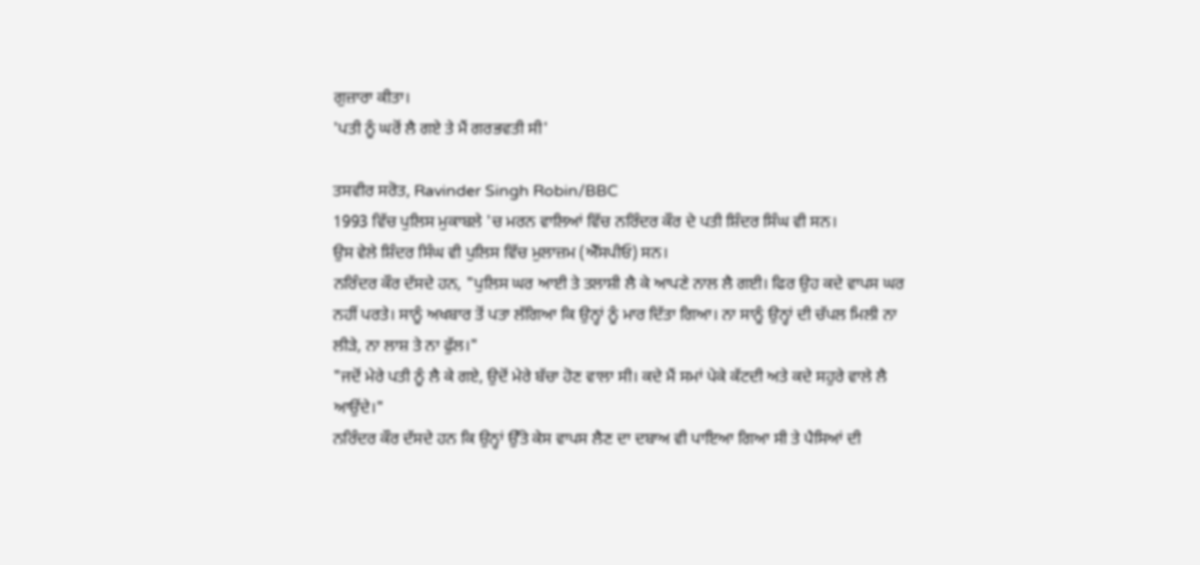ਗੁਜ਼ਾਰਾ ਕੀਤਾ।
'ਪਤੀ ਨੂੰ ਘਰੋਂ ਲੈ ਗਏ ਤੇ ਮੈਂ ਗਰਭਵਤੀ ਸੀ'

ਤਸਵੀਰ ਸਰੋਤ, Ravinder Singh Robin/BBC
1993 ਵਿੱਚ ਪੁਲਿਸ ਮੁਕਾਬਲੇ 'ਚ ਮਰਨ ਵਾਲਿਆਂ ਵਿੱਚ ਨਰਿੰਦਰ ਕੌਰ ਦੇ ਪਤੀ ਸ਼ਿੰਦਰ ਸਿੰਘ ਵੀ ਸਨ।
ਉਸ ਵੇਲੇ ਸ਼ਿੰਦਰ ਸਿੰਘ ਵੀ ਪੁਲਿਸ ਵਿੱਚ ਮੁਲਾਜ਼ਮ (ਐੱਸਪੀਓ) ਸਨ।
ਨਰਿੰਦਰ ਕੌਰ ਦੱਸਦੇ ਹਨ, "ਪੁਲਿਸ ਘਰ ਆਈ ਤੇ ਤਲਾਸ਼ੀ ਲੈ ਕੇ ਆਪਣੇ ਨਾਲ ਲੈ ਗਈ। ਫਿਰ ਉਹ ਕਦੇ ਵਾਪਸ ਘਰ ਨਹੀਂ ਪਰਤੇ। ਸਾਨੂੰ ਅਖਬਾਰ ਤੋਂ ਪਤਾ ਲੱਗਿਆ ਕਿ ਉਨ੍ਹਾਂ ਨੂੰ ਮਾਰ ਦਿੱਤਾ ਗਿਆ। ਨਾ ਸਾਨੂੰ ਉਨ੍ਹਾਂ ਦੀ ਚੱਪਲ ਮਿਲੀ ਨਾ ਲੀੜੇ, ਨਾ ਲਾਸ਼ ਤੇ ਨਾ ਫੁੱਲ।"
"ਜਦੋਂ ਮੇਰੇ ਪਤੀ ਨੂੰ ਲੈ ਕੇ ਗਏ, ਉਦੋਂ ਮੇਰੇ ਬੱਚਾ ਹੋਣ ਵਾਲਾ ਸੀ। ਕਦੇ ਮੈਂ ਸਮਾਂ ਪੇਕੇ ਕੱਟਦੀ ਅਤੇ ਕਦੇ ਸਹੁਰੇ ਵਾਲੇ ਲੈ ਆਉਂਦੇ।"
ਨਰਿੰਦਰ ਕੌਰ ਦੱਸਦੇ ਹਨ ਕਿ ਉਨ੍ਹਾਂ ਉੱਤੇ ਕੇਸ ਵਾਪਸ ਲੈਣ ਦਾ ਦਬਾਅ ਵੀ ਪਾਇਆ ਗਿਆ ਸੀ ਤੇ ਪੈਸਿਆਂ ਦੀ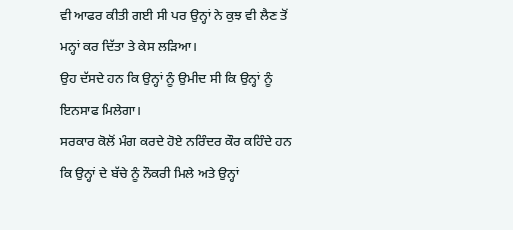ਵੀ ਆਫਰ ਕੀਤੀ ਗਈ ਸੀ ਪਰ ਉਨ੍ਹਾਂ ਨੇ ਕੁਝ ਵੀ ਲੈਣ ਤੋਂ ਮਨ੍ਹਾਂ ਕਰ ਦਿੱਤਾ ਤੇ ਕੇਸ ਲੜਿਆ।
ਉਹ ਦੱਸਦੇ ਹਨ ਕਿ ਉਨ੍ਹਾਂ ਨੂੰ ਉਮੀਦ ਸੀ ਕਿ ਉਨ੍ਹਾਂ ਨੂੰ ਇਨਸਾਫ ਮਿਲੇਗਾ।
ਸਰਕਾਰ ਕੋਲੋਂ ਮੰਗ ਕਰਦੇ ਹੋਏ ਨਰਿੰਦਰ ਕੌਰ ਕਹਿੰਦੇ ਹਨ ਕਿ ਉਨ੍ਹਾਂ ਦੇ ਬੱਚੇ ਨੂੰ ਨੌਕਰੀ ਮਿਲੇ ਅਤੇ ਉਨ੍ਹਾਂ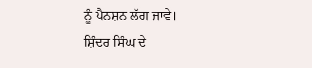ਨੂੰ ਪੈਨਸ਼ਨ ਲੱਗ ਜਾਵੇ।
ਸ਼ਿੰਦਰ ਸਿੰਘ ਦੇ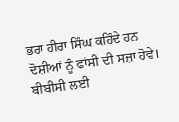ਭਰਾ ਹੀਰਾ ਸਿੰਘ ਕਹਿੰਦੇ ਹਨ ਦੋਸ਼ੀਆਂ ਨੂੰ ਫਾਂਸੀ ਦੀ ਸਜ਼ਾ ਹੋਵੇ।
ਬੀਬੀਸੀ ਲਈ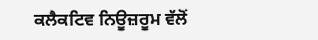ਕਲੈਕਟਿਵ ਨਿਊਜ਼ਰੂਮ ਵੱਲੋਂ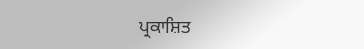ਪ੍ਰਕਾਸ਼ਿਤ